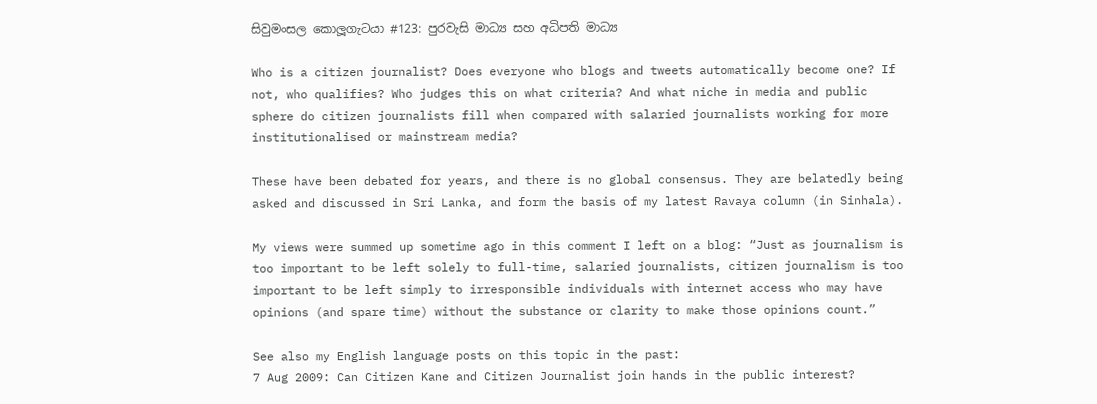සිවුමංසල කොලූගැටයා #123: පුරවැසි මාධ්‍ය සහ අධිපති මාධ්‍ය

Who is a citizen journalist? Does everyone who blogs and tweets automatically become one? If not, who qualifies? Who judges this on what criteria? And what niche in media and public sphere do citizen journalists fill when compared with salaried journalists working for more institutionalised or mainstream media?

These have been debated for years, and there is no global consensus. They are belatedly being asked and discussed in Sri Lanka, and form the basis of my latest Ravaya column (in Sinhala).

My views were summed up sometime ago in this comment I left on a blog: “Just as journalism is too important to be left solely to full-time, salaried journalists, citizen journalism is too important to be left simply to irresponsible individuals with internet access who may have opinions (and spare time) without the substance or clarity to make those opinions count.”

See also my English language posts on this topic in the past:
7 Aug 2009: Can Citizen Kane and Citizen Journalist join hands in the public interest?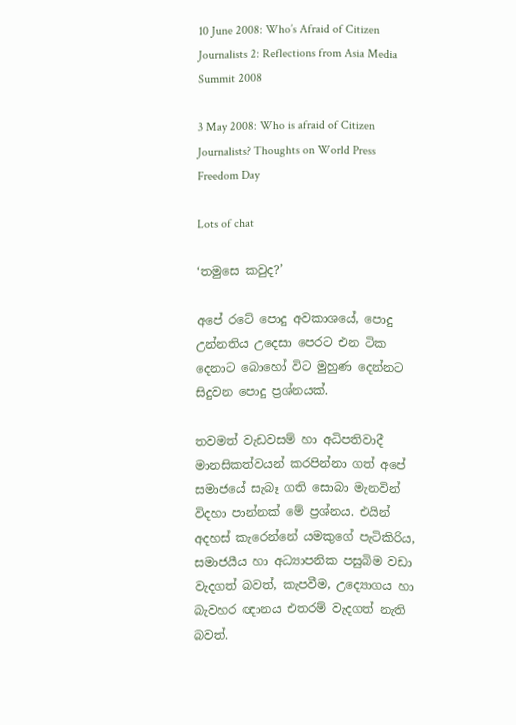10 June 2008: Who’s Afraid of Citizen Journalists 2: Reflections from Asia Media Summit 2008

3 May 2008: Who is afraid of Citizen Journalists? Thoughts on World Press Freedom Day

Lots of chat

‘තමුසෙ කවුද?’

අපේ රටේ පොදු අවකාශයේ, පොදු උන්නතිය උදෙසා පෙරට එන ටික දෙනාට බොහෝ විට මුහුණ දෙන්නට සිදුවන පොදු ප්‍රශ්නයක්.

තවමත් වැඩවසම් හා අධිපතිවාදී මානසිකත්වයන් කරපින්නා ගත් අපේ සමාජයේ සැබෑ ගති සොබා මැනවින් විදහා පාන්නක් මේ ප්‍රශ්නය. එයින් අදහස් කැරෙන්නේ යමකුගේ පැටිකිරිය, සමාජයීය හා අධ්‍යාපනික පසුබිම වඩා වැදගත් බවත්, කැපවීම, උද්‍යොගය හා බැවහර ඥානය එතරම් වැදගත් නැති බවත්.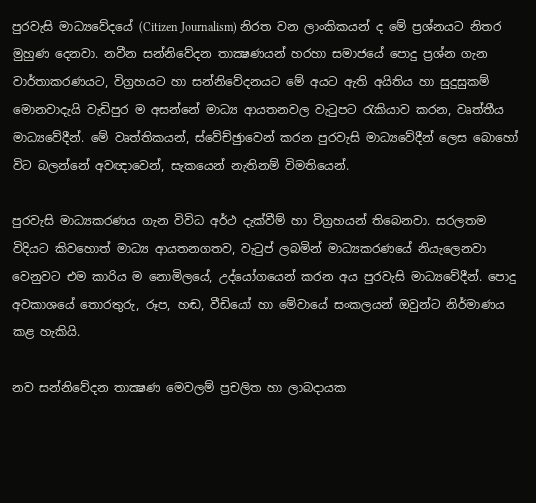පුරවැසි මාධ්‍යවේදයේ (Citizen Journalism) නිරත වන ලාංකිකයන් ද මේ ප්‍රශ්නයට නිතර මුහුණ දෙනවා. නවීන සන්නිවේදන තාක්‍ෂණයන් හරහා සමාජයේ පොදු ප්‍රශ්න ගැන වාර්තාකරණයට, විග්‍රහයට හා සන්නිවේදනයට මේ අයට ඇති අයිතිය හා සුදුසුකම් මොනවාදැයි වැඩිපුර ම අසන්නේ මාධ්‍ය ආයතනවල වැටුපට රැකියාව කරන, වෘත්තීය මාධ්‍යවේදීන්. මේ වෘත්තිකයන්, ස්වේච්ඡුාවෙන් කරන පුරවැසි මාධ්‍යවේදීන් ලෙස බොහෝ විට බලන්නේ අවඥාවෙන්, සැකයෙන් නැතිනම් විමතියෙන්.

පුරවැසි මාධ්‍යකරණය ගැන විවිධ අර්ථ දැක්වීම් හා විග්‍රහයන් තිබෙනවා. සරලතම විදියට කිවහොත් මාධ්‍ය ආයතනගතව, වැටුප් ලබමින් මාධ්‍යකරණයේ නියැලෙනවා වෙනුවට එම කාරිය ම නොමිලයේ, උද්යෝගයෙන් කරන අය පුරවැසි මාධ්‍යවේදීන්. පොදු අවකාශයේ තොරතුරු, රූප, හඬ, වීඩියෝ හා මේවායේ සංකලයන් ඔවුන්ට නිර්මාණය කළ හැකියි.

නව සන්නිවේදන තාක්‍ෂණ මෙවලම් ප්‍රචලිත හා ලාබදායක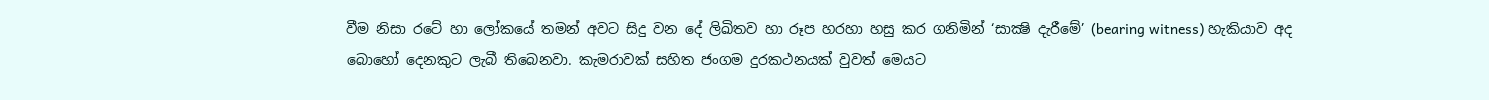වීම නිසා රටේ හා ලෝකයේ තමන් අවට සිදු වන දේ ලිඛිතව හා රූප හරහා හසු කර ගනිමින් ‘සාක්‍ෂි දැරීමේ’ (bearing witness) හැකියාව අද බොහෝ දෙනකුට ලැබී තිබෙනවා. කැමරාවක් සහිත ජංගම දුරකථනයක් වුවත් මෙයට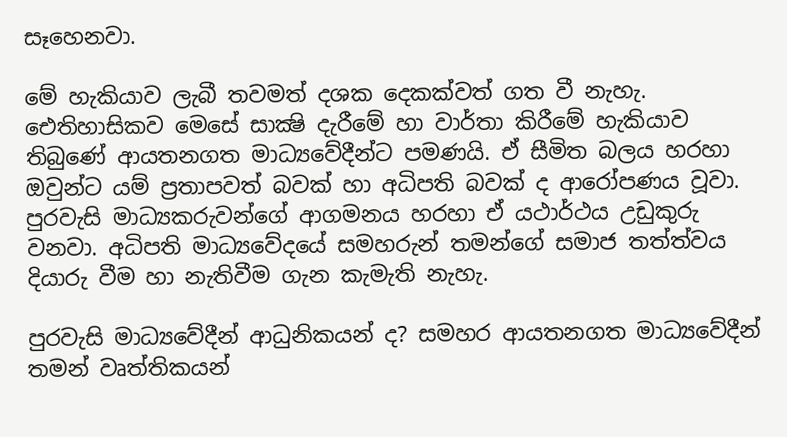සෑහෙනවා.

මේ හැකියාව ලැබී තවමත් දශක දෙකක්වත් ගත වී නැහැ. ඓතිහාසිකව මෙසේ සාක්‍ෂි දැරීමේ හා වාර්තා කිරීමේ හැකියාව තිබුණේ ආයතනගත මාධ්‍යවේදීන්ට පමණයි. ඒ සීමිත බලය හරහා ඔවුන්ට යම් ප්‍රතාපවත් බවක් හා අධිපති බවක් ද ආරෝපණය වූවා. පුරවැසි මාධ්‍යකරුවන්ගේ ආගමනය හරහා ඒ යථාර්ථය උඩුකුරු වනවා. අධිපති මාධ්‍යවේදයේ සමහරුන් තමන්ගේ සමාජ තත්ත්වය දියාරු වීම හා නැතිවීම ගැන කැමැති නැහැ.

පුරවැසි මාධ්‍යවේදීන් ආධුනිකයන් ද? සමහර ආයතනගත මාධ්‍යවේදීන් තමන් වෘත්තිකයන්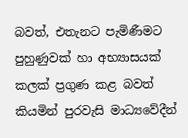බවත්, එතැනට පැමිණීමට පුහුණුවක් හා අභ්‍යාසයක් කලක් ප්‍රගුණ කළ බවත් කියමින් පුරවැසි මාධ්‍යවේදීන්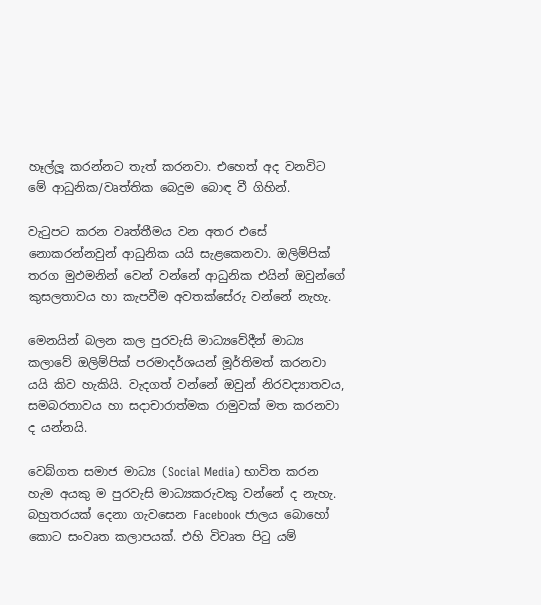හෑල්ලූ කරන්නට තැත් කරනවා. එහෙත් අද වනවිට මේ ආධුනික/වෘත්තික බෙදුම බොඳ වී ගිහින්.

වැටුපට කරන වෘත්තීමය වන අතර එසේ නොකරන්නවුන් ආධුනික යයි සැළකෙනවා. ඔලිම්පික් තරග මුඵමනින් වෙන් වන්නේ ආධුනික එයින් ඔවුන්ගේ කුසලතාවය හා කැපවීම අවතක්සේරු වන්නේ නැහැ.

මෙනයින් බලන කල පුරවැසි මාධ්‍යවේදීන් මාධ්‍ය කලාවේ ඔලිම්පික් පරමාදර්ශයන් මූර්තිමත් කරනවා යයි කිව හැකියි. වැදගත් වන්නේ ඔවුන් නිරවද්‍යාතවය, සමබරතාවය හා සදාචාරාත්මක රාමුවක් මත කරනවා ද යන්නයි.

වෙබ්ගත සමාජ මාධ්‍ය (Social Media) භාවිත කරන හැම අයකු ම පුරවැසි මාධ්‍යකරුවකු වන්නේ ද නැහැ. බහුතරයක් දෙනා ගැවසෙන Facebook ජාලය බොහෝ කොට සංවෘත කලාපයක්. එහි විවෘත පිටු යම්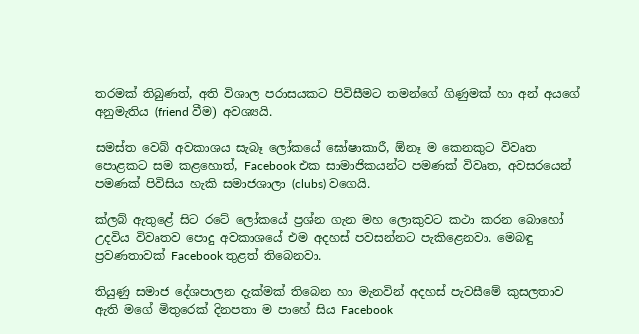තරමක් තිබුණත්, අති විශාල පරාසයකට පිවිසීමට තමන්ගේ ගිණුමක් හා අන් අයගේ අනුමැතිය (friend වීම) අවශ්‍යයි.

සමස්ත වෙබ් අවකාශය සැබෑ ලෝකයේ ඝෝෂාකාරී, ඕනෑ ම කෙනකුට විවෘත පොළකට සම කළහොත්, Facebook එක සාමාජිකයන්ට පමණක් විවෘත, අවසරයෙන් පමණක් පිවිසිය හැකි සමාජශාලා (clubs) වගෙයි.

ක්ලබ් ඇතුළේ සිට රටේ ලෝකයේ ප්‍රශ්න ගැන මහ ලොකුවට කථා කරන බොහෝ උදවිය විවෘතව පොදු අවකාශයේ එම අදහස් පවසන්නට පැකිළෙනවා. මෙබඳු ප්‍රවණතාවක් Facebook තුළත් තිබෙනවා.

තියුණු සමාජ දේශපාලන දැක්මක් තිබෙන හා මැනවින් අදහස් පැවසීමේ කුසලතාව ඇති මගේ මිතුරෙක් දිනපතා ම පාහේ සිය Facebook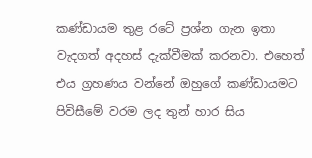කණ්ඩායම තුළ රටේ ප්‍රශ්න ගැන ඉතා වැදගත් අදහස් දැක්වීමක් කරනවා. එහෙත් එය ග්‍රහණය වන්නේ ඔහුගේ කණ්ඩායමට පිවිසීමේ වරම ලද තුන් හාර සිය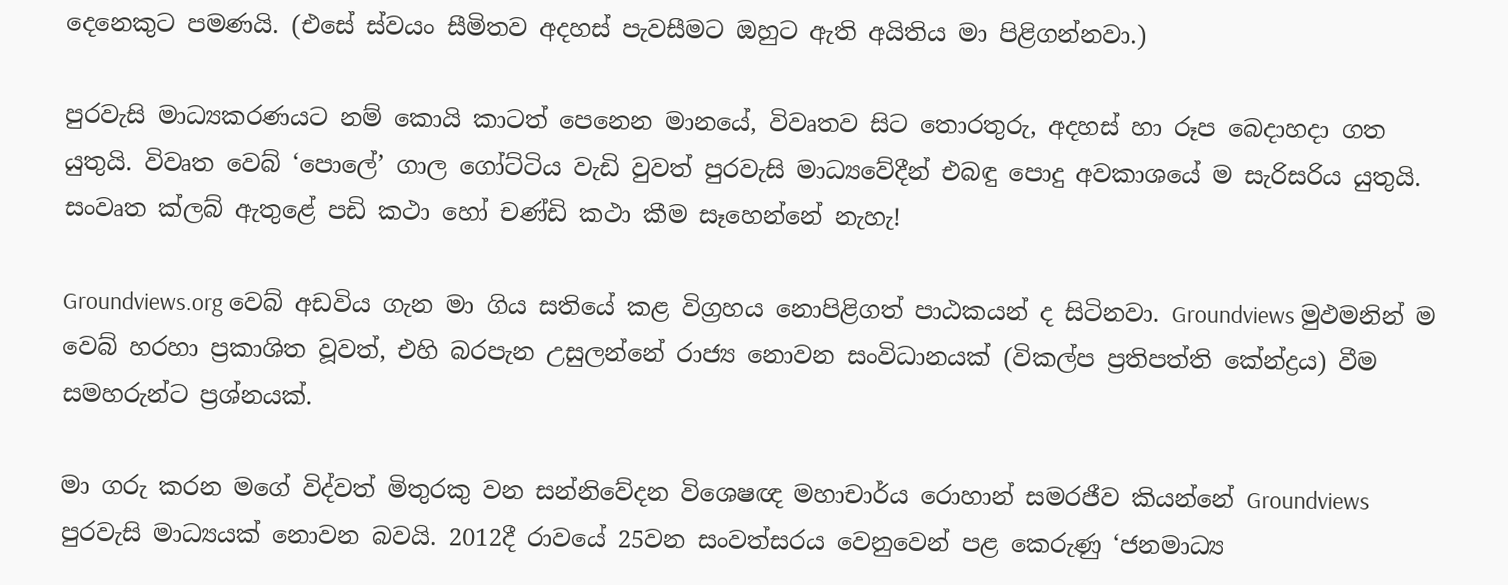දෙනෙකුට පමණයි. (එසේ ස්වයං සීමිතව අදහස් පැවසීමට ඔහුට ඇති අයිතිය මා පිළිගන්නවා.)

පුරවැසි මාධ්‍යකරණයට නම් කොයි කාටත් පෙනෙන මානයේ, විවෘතව සිට තොරතුරු, අදහස් හා රූප බෙදාහදා ගත යුතුයි. විවෘත වෙබ් ‘පොලේ’ ගාල ගෝට්ටිය වැඩි වුවත් පුරවැසි මාධ්‍යවේදීන් එබඳු පොදු අවකාශයේ ම සැරිසරිය යුතුයි. සංවෘත ක්ලබ් ඇතුළේ පඩි කථා හෝ චණ්ඩි කථා කීම සෑහෙන්නේ නැහැ!

Groundviews.org වෙබ් අඩවිය ගැන මා ගිය සතියේ කළ විග්‍රහය නොපිළිගත් පාඨකයන් ද සිටිනවා. Groundviews මුඵමනින් ම වෙබ් හරහා ප්‍රකාශිත වූවත්, එහි බරපැන උසුලන්නේ රාජ්‍ය නොවන සංවිධානයක් (විකල්ප ප්‍රතිපත්ති කේන්ද්‍රය) වීම සමහරුන්ට ප්‍රශ්නයක්.

මා ගරු කරන මගේ විද්වත් මිතුරකු වන සන්නිවේදන විශෙෂඥ මහාචාර්ය රොහාන් සමරජීව කියන්නේ Groundviews පුරවැසි මාධ්‍යයක් නොවන බවයි. 2012දී රාවයේ 25වන සංවත්සරය වෙනුවෙන් පළ කෙරුණු ‘ජනමාධ්‍ය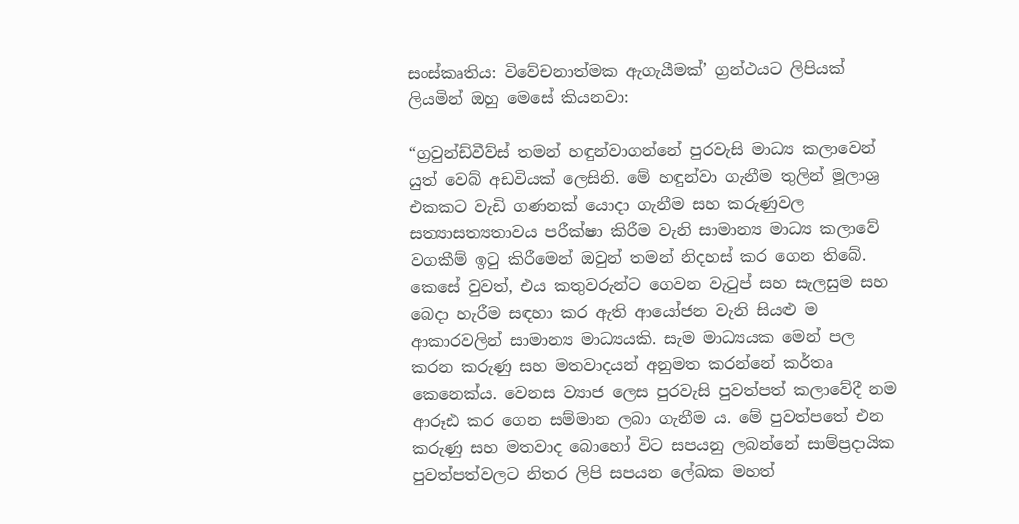සංස්කෘතිය: විවේචනාත්මක ඇගැයීමක්’ ග්‍රන්ථයට ලිපියක් ලියමින් ඔහු මෙසේ කියනවා:

“ග්‍රවුන්ඩ්වීව්ස් තමන් හඳුන්වාගන්නේ පුරවැසි මාධ්‍ය කලාවෙන් යුත් වෙබ් අඩවියක් ලෙසිනි. මේ හඳුන්වා ගැනීම තුලින් මූලාශ්‍ර එකකට වැඩි ගණනක් යොදා ගැනීම සහ කරුණුවල සත්‍යාසත්‍යතාවය පරීක්ෂා කිරීම වැනි සාමාන්‍ය මාධ්‍ය කලාවේ වගකීම් ඉටු කිරීමෙන් ඔවුන් තමන් නිදහස් කර ගෙන තිබේ. කෙසේ වුවත්, එය කතුවරුන්ට ගෙවන වැටුප් සහ සැලසුම සහ බෙදා හැරීම සඳහා කර ඇති ආයෝජන වැනි සියළු ම ආකාරවලින් සාමාන්‍ය මාධ්‍යයකි. සැම මාධ්‍යයක මෙන් පල කරන කරුණු සහ මතවාදයන් අනුමත කරන්නේ කර්තෘ කෙනෙක්ය. වෙනස ව්‍යාජ ලෙස පුරවැසි පුවත්පත් කලාවේදී නම ආරූඪ කර ගෙන සම්මාන ලබා ගැනීම ය. මේ පුවත්පතේ එන කරුණු සහ මතවාද බොහෝ විට සපයනු ලබන්නේ සාම්ප්‍රදායික පුවත්පත්වලට නිතර ලිපි සපයන ලේඛක මහත්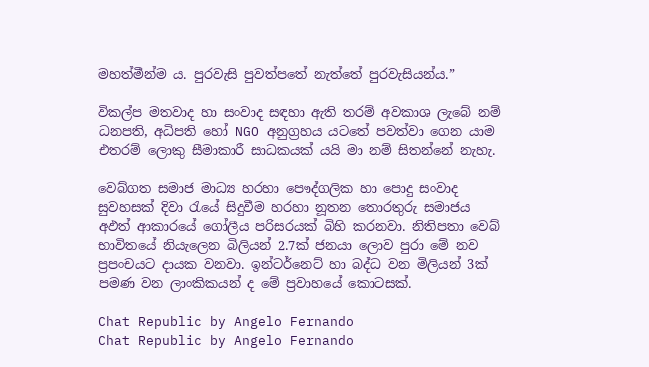මහත්මීන්ම ය. පුරවැසි පුවත්පතේ නැත්තේ පුරවැසියන්ය.”

විකල්ප මතවාද හා සංවාද සඳහා ඇති තරම් අවකාශ ලැබේ නම් ධනපති, අධිපති හෝ NGO අනුග්‍රහය යටතේ පවත්වා ගෙන යාම එතරම් ලොකු සීමාකාරී සාධකයක් යයි මා නම් සිතන්නේ නැහැ.

වෙබ්ගත සමාජ මාධ්‍ය හරහා පෞද්ගලික හා පොදු සංවාද සුවහසක් දිවා රැයේ සිදුවීම හරහා නූතන තොරතුරු සමාජය අඵත් ආකාරයේ ගෝලීය පරිසරයක් බිහි කරනවා. නිතිපතා වෙබ් භාවිතයේ නියැලෙන බිලියන් 2.7ක් ජනයා ලොව පුරා මේ නව ප්‍රපංචයට දායක වනවා. ඉන්ටර්නෙට් හා බද්ධ වන මිලියන් 3ක් පමණ වන ලාංකිකයන් ද මේ ප්‍රවාහයේ කොටසක්.

Chat Republic by Angelo Fernando
Chat Republic by Angelo Fernando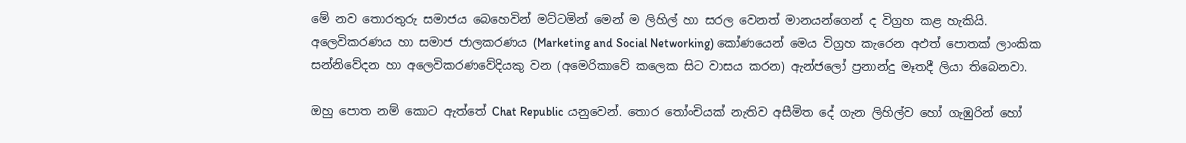මේ නව තොරතුරු සමාජය බෙහෙවින් මට්ටමින් මෙන් ම ලිහිල් හා සරල වෙනත් මානයන්ගෙන් ද විග්‍රහ කළ හැකියි. අලෙවිකරණය හා සමාජ ජාලකරණය (Marketing and Social Networking) කෝණයෙන් මෙය විග්‍රහ කැරෙන අඵත් පොතක් ලාංකික සන්නිවේදන හා අලෙවිකරණවේදියකු වන (අමෙරිකාවේ කලෙක සිට වාසය කරන) ඇන්ජලෝ ප්‍රනාන්දු මෑතදී ලියා තිබෙනවා.

ඔහු පොත නම් කොට ඇත්තේ Chat Republic යනුවෙන්. තොර තෝංචියක් නැතිව අසීමිත දේ ගැන ලිහිල්ව හෝ ගැඹුරින් හෝ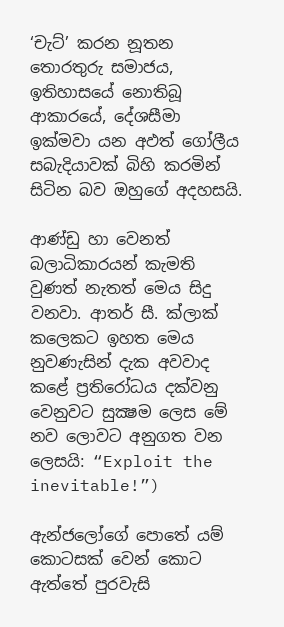‘චැට්’ කරන නූතන තොරතුරු සමාජය, ඉතිහාසයේ නොතිබූ ආකාරයේ, දේශසීමා ඉක්මවා යන අඵත් ගෝලීය සබැදියාවක් බිහි කරමින් සිටින බව ඔහුගේ අදහසයි.

ආණ්ඩු හා වෙනත් බලාධිකාරයන් කැමති වුණත් නැතත් මෙය සිදු වනවා. ආතර් සී. ක්ලාක් කලෙකට ඉහත මෙය නුවණැසින් දැක අවවාද කළේ ප්‍රතිරෝධය දක්වනු වෙනුවට සුක්‍ෂම ලෙස මේ නව ලොවට අනුගත වන ලෙසයි: “Exploit the inevitable!”)

ඇන්ජලෝගේ පොතේ යම් කොටසක් වෙන් කොට ඇත්තේ පුරවැසි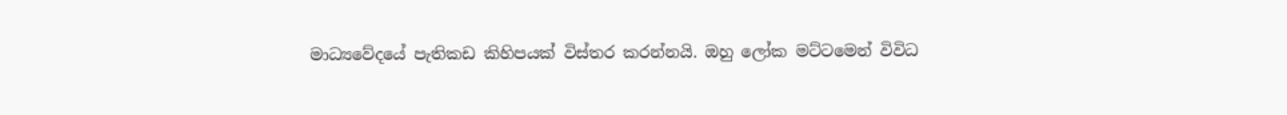මාධ්‍යවේදයේ පැතිකඩ කිහිපයක් විස්තර කරන්නයි. ඔහු ලෝක මට්ටමෙන් විවිධ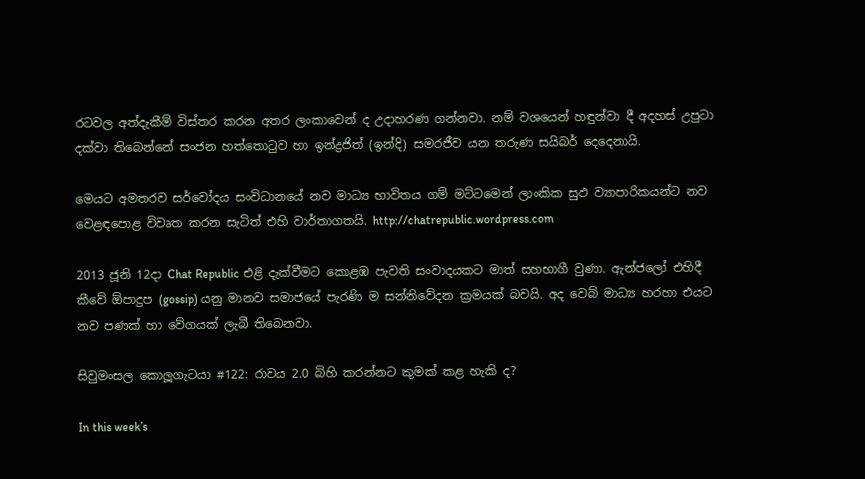රටවල අත්දැකීම් විස්තර කරන අතර ලංකාවෙන් ද උදාහරණ ගන්නවා. නම් වශයෙන් හඳුන්වා දී අදහස් උපුටා දක්වා තිබෙන්නේ සංජන හත්තොටුව හා ඉන්ද්‍රජිත් (ඉන්දි) සමරජීව යන තරුණ සයිබර් දෙදෙනායි.

මෙයට අමතරව සර්වෝදය සංවිධානයේ නව මාධ්‍ය භාවිතය ගම් මට්ටමෙන් ලාංකික සුඵ ව්‍යාපාරිකයන්ට නව වෙළඳපොළ විවෘත කරන සැටිත් එහි වාර්තාගතයි. http://chatrepublic.wordpress.com

2013 ජූනි 12දා Chat Republic එළි දැක්වීමට කොළඹ පැවති සංවාදයකට මාත් සහභාගී වුණා. ඇන්ජලෝ එහිදී කීවේ ඕපාදුප (gossip) යනු මානව සමාජයේ පැරණි ම සන්නිවේදන ක්‍රමයක් බවයි. අද වෙබ් මාධ්‍ය හරහා එයට නව පණක් හා වේගයක් ලැබී තිබෙනවා.

සිවුමංසල කොලූගැටයා #122: රාවය 2.0 බිහි කරන්නට කුමක් කළ හැකි ද?

In this week’s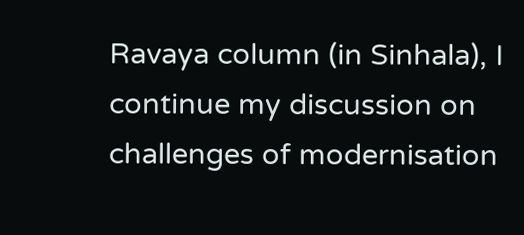Ravaya column (in Sinhala), I continue my discussion on challenges of modernisation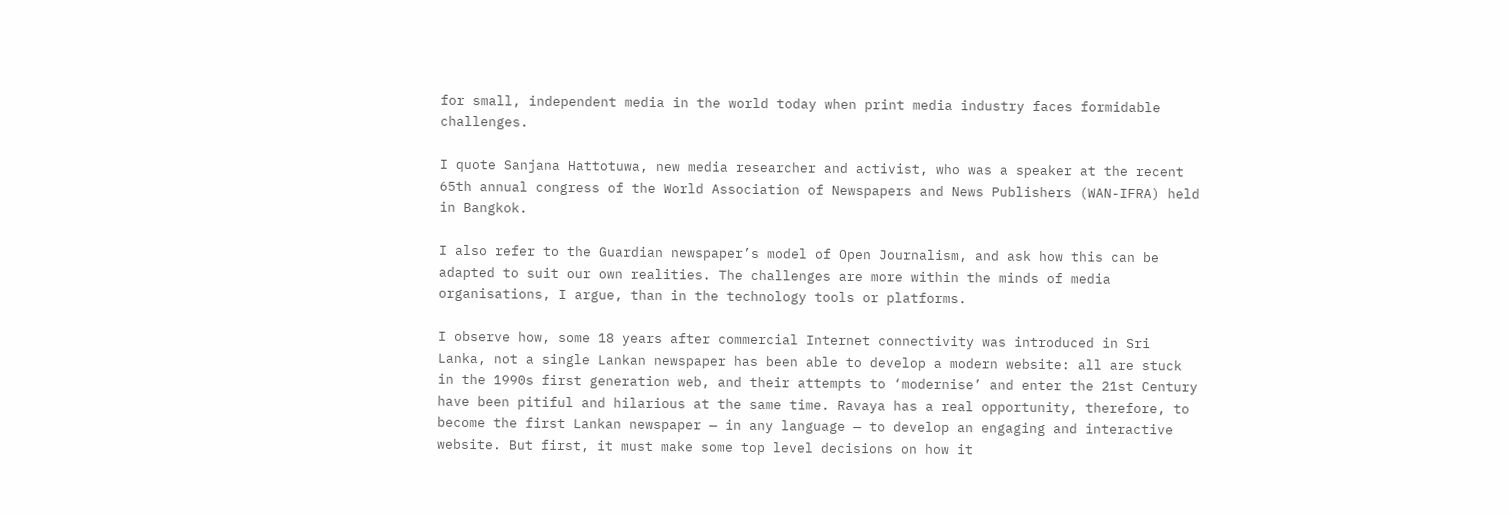for small, independent media in the world today when print media industry faces formidable challenges.

I quote Sanjana Hattotuwa, new media researcher and activist, who was a speaker at the recent 65th annual congress of the World Association of Newspapers and News Publishers (WAN-IFRA) held in Bangkok.

I also refer to the Guardian newspaper’s model of Open Journalism, and ask how this can be adapted to suit our own realities. The challenges are more within the minds of media organisations, I argue, than in the technology tools or platforms.

I observe how, some 18 years after commercial Internet connectivity was introduced in Sri Lanka, not a single Lankan newspaper has been able to develop a modern website: all are stuck in the 1990s first generation web, and their attempts to ‘modernise’ and enter the 21st Century have been pitiful and hilarious at the same time. Ravaya has a real opportunity, therefore, to become the first Lankan newspaper — in any language — to develop an engaging and interactive website. But first, it must make some top level decisions on how it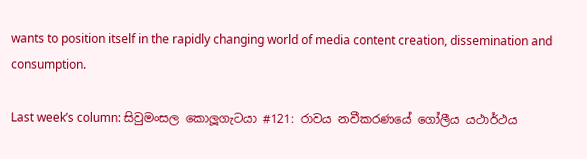wants to position itself in the rapidly changing world of media content creation, dissemination and consumption.

Last week’s column: සිවුමංසල කොලූගැටයා #121: රාවය නවීකරණයේ ගෝලීය යථාර්ථය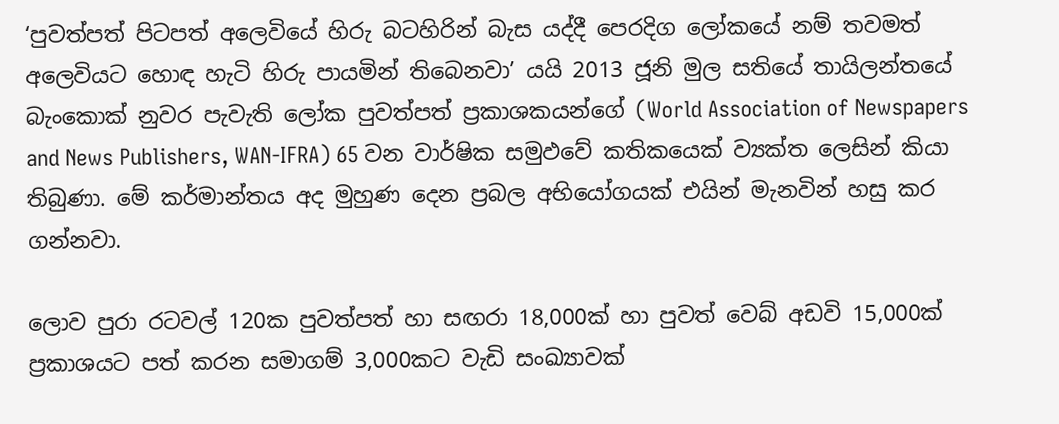‘පුවත්පත් පිටපත් අලෙවියේ හිරු බටහිරින් බැස යද්දී පෙරදිග ලෝකයේ නම් තවමත් අලෙවියට හොඳ හැටි හිරු පායමින් තිබෙනවා’ යයි 2013 ජූනි මුල සතියේ තායිලන්තයේ බැංකොක් නුවර පැවැති ලෝක පුවත්පත් ප්‍රකාශකයන්ගේ (World Association of Newspapers and News Publishers, WAN-IFRA) 65 වන වාර්ෂික සමුඵවේ කතිකයෙක් ව්‍යක්ත ලෙසින් කියා තිබුණා. මේ කර්මාන්තය අද මුහුණ දෙන ප්‍රබල අභියෝගයක් එයින් මැනවින් හසු කර ගන්නවා.

ලොව පුරා රටවල් 120ක පුවත්පත් හා සඟරා 18,000ක් හා පුවත් වෙබ් අඩවි 15,000ක් ප්‍රකාශයට පත් කරන සමාගම් 3,000කට වැඩි සංඛ්‍යාවක්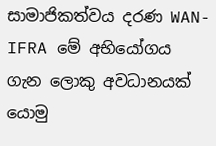සාමාජිකත්වය දරණ WAN-IFRA මේ අභියෝගය ගැන ලොකු අවධානයක් යොමු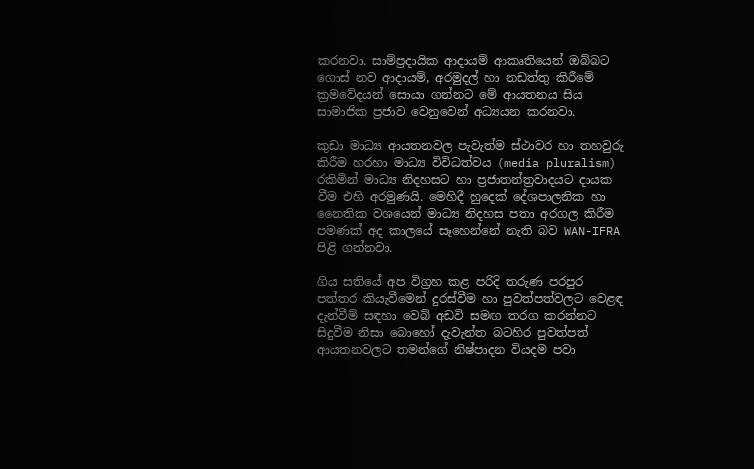කරනවා. සාම්ප්‍රදායික ආදායම් ආකෘතියෙන් ඔබ්බට ගොස් නව ආදායම්, අරමුදල් හා නඩත්තු කිරීමේ ක්‍රමවේදයන් සොයා ගන්නට මේ ආයතනය සිය සාමාජික ප්‍රජාව වෙනුවෙන් අධ්‍යයන කරනවා.

කුඩා මාධ්‍ය ආයතනවල පැවැත්ම ස්ථාවර හා තහවුරු කිරීම හරහා මාධ්‍ය විවිධත්වය (media pluralism) රකිමින් මාධ්‍ය නිදහසට හා ප්‍රජාතන්ත්‍රවාදයට දායක වීම එහි අරමුණයි. මෙහිදී හුදෙක් දේශපාලනික හා නෛතික වශයෙන් මාධ්‍ය නිදහස පතා අරගල කිරීම පමණක් අද කාලයේ සෑහෙන්නේ නැති බව WAN-IFRA පිළි ගන්නවා.

ගිය සතියේ අප විග්‍රහ කළ පරිදි තරුණ පරපුර පත්තර කියැවීමෙන් දුරස්වීම හා පුවත්පත්වලට වෙළඳ දැන්වීම් සඳහා වෙබ් අඩවි සමඟ තරග කරන්නට සිදුවීම නිසා බොහෝ දැවැන්ත බටහිර පුවත්පත් ආයතනවලට තමන්ගේ නිෂ්පාදන වියදම පවා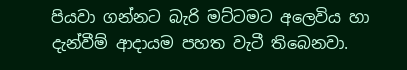පියවා ගන්නට බැරි මට්ටමට අලෙවිය හා දැන්වීම් ආදායම පහත වැටී තිබෙනවා.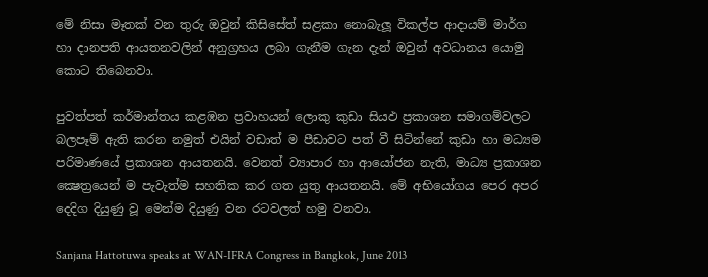මේ නිසා මෑතක් වන තුරු ඔවුන් කිසිසේත් සළකා නොබැලූ විකල්ප ආදායම් මාර්ග හා දානපති ආයතනවලින් අනුග්‍රහය ලබා ගැනීම ගැන දැන් ඔවුන් අවධානය යොමු කොට තිබෙනවා.

පුවත්පත් කර්මාන්තය කළඹන ප්‍රවාහයන් ලොකු කුඩා සියඵ ප්‍රකාශන සමාගම්වලට බලපෑම් ඇති කරන නමුත් එයින් වඩාත් ම පීඩාවට පත් වී සිටින්නේ කුඩා හා මධ්‍යම පරිමාණයේ ප්‍රකාශන ආයතනයි. වෙනත් ව්‍යාපාර හා ආයෝජන නැති, මාධ්‍ය ප්‍රකාශන ක්‍ෂෙත්‍රයෙන් ම පැවැත්ම සහතික කර ගත යුතු ආයතනයි. මේ අභියෝගය පෙර අපර දෙදිග දියුණු වූ මෙන්ම දියුණු වන රටවලත් හමු වනවා.

Sanjana Hattotuwa speaks at WAN-IFRA Congress in Bangkok, June 2013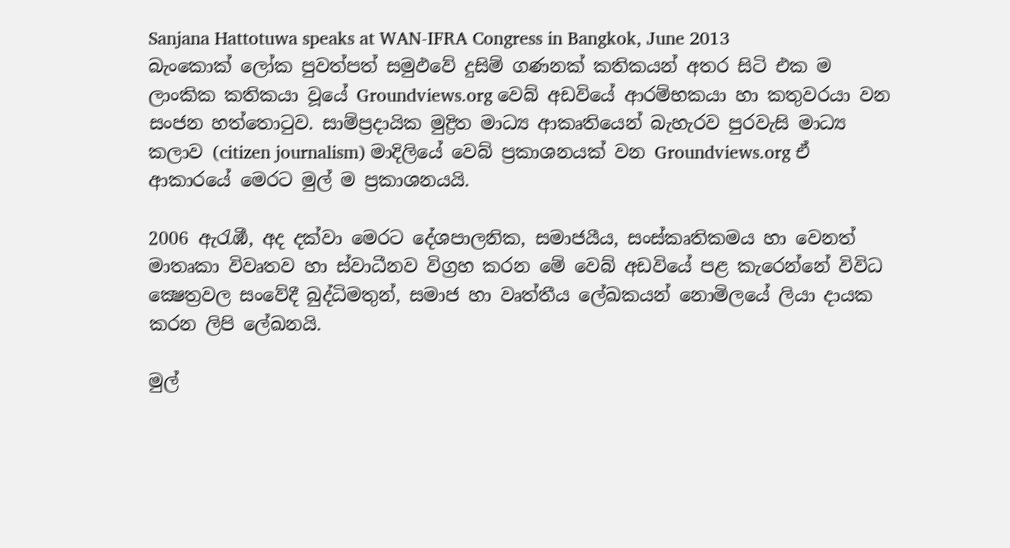Sanjana Hattotuwa speaks at WAN-IFRA Congress in Bangkok, June 2013
බැංකොක් ලෝක පුවත්පත් සමුඵවේ දුසිම් ගණනක් කතිකයන් අතර සිටි එක ම ලාංකික කතිකයා වූයේ Groundviews.org වෙබ් අඩවියේ ආරම්භකයා හා කතුවරයා වන සංජන හත්තොටුව. සාම්ප්‍රදායික මුද්‍රිත මාධ්‍ය ආකෘතියෙන් බැහැරව පුරවැසි මාධ්‍ය කලාව (citizen journalism) මාදිලියේ වෙබ් ප්‍රකාශනයක් වන Groundviews.org ඒ ආකාරයේ මෙරට මුල් ම ප්‍රකාශනයයි.

2006 ඇරැඹී, අද දක්වා මෙරට දේශපාලනික, සමාජයීය, සංස්කෘතිකමය හා වෙනත් මාතෘකා විවෘතව හා ස්වාධීනව විග්‍රහ කරන මේ වෙබ් අඩවියේ පළ කැරෙන්නේ විවිධ ක්‍ෂෙත්‍රවල සංවේදී බුද්ධිමතුන්, සමාජ හා වෘත්තීය ලේඛකයන් නොමිලයේ ලියා දායක කරන ලිපි ලේඛනයි.

මුල්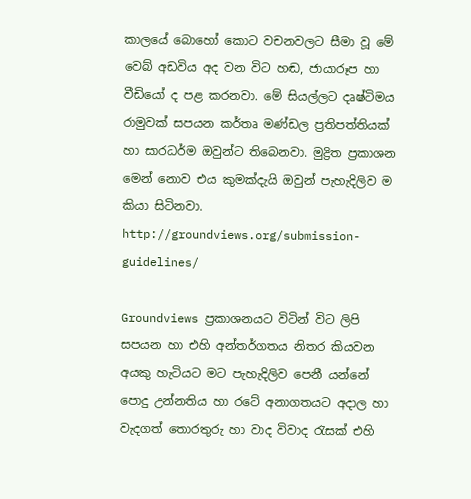කාලයේ බොහෝ කොට වචනවලට සීමා වූ මේ වෙබ් අඩවිය අද වන විට හඬ, ජායාරූප හා වීඩියෝ ද පළ කරනවා. මේ සියල්ලට දෘෂ්ටිමය රාමුවක් සපයන කර්තෘ මණ්ඩල ප්‍රතිපත්තියක් හා සාරධර්ම ඔවුන්ට තිබෙනවා. මුද්‍රිත ප්‍රකාශන මෙන් නොව එය කුමක්දැයි ඔවුන් පැහැදිලිව ම කියා සිටිනවා.
http://groundviews.org/submission-guidelines/

Groundviews ප්‍රකාශනයට විටින් විට ලිපි සපයන හා එහි අන්තර්ගතය නිතර කියවන අයකු හැටියට මට පැහැදිලිව පෙනී යන්නේ පොදු උන්නතිය හා රටේ අනාගතයට අදාල හා වැදගත් තොරතුරු හා වාද විවාද රැසක් එහි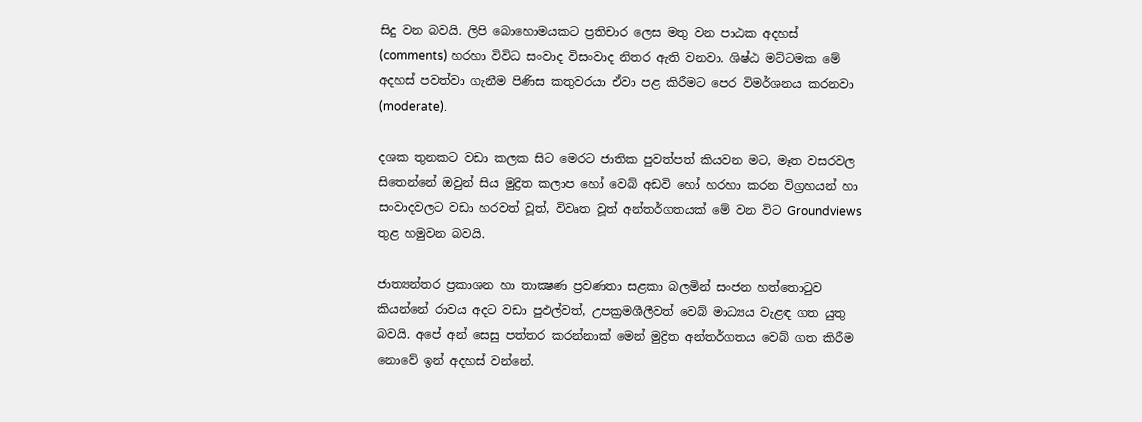සිදු වන බවයි. ලිපි බොහොමයකට ප්‍රතිචාර ලෙස මතු වන පාඨක අදහස් (comments) හරහා විවිධ සංවාද විසංවාද නිතර ඇති වනවා. ශිෂ්ඨ මට්ටමක මේ අදහස් පවත්වා ගැනීම පිණිස කතුවරයා ඒවා පළ කිරීමට පෙර විමර්ශනය කරනවා (moderate).

දශක තුනකට වඩා කලක සිට මෙරට ජාතික පුවත්පත් කියවන මට, මෑත වසරවල සිතෙන්නේ ඔවුන් සිය මුද්‍රිත කලාප හෝ වෙබ් අඩවි හෝ හරහා කරන විග්‍රහයන් හා සංවාදවලට වඩා හරවත් වූත්, විවෘත වූත් අන්තර්ගතයක් මේ වන විට Groundviews තුළ හමුවන බවයි.

ජාත්‍යන්තර ප්‍රකාශන හා තාක්‍ෂණ ප්‍රවණතා සළකා බලමින් සංජන හත්තොටුව කියන්නේ රාවය අදට වඩා පුඵල්වත්, උපක්‍රමශීලීවත් වෙබ් මාධ්‍යය වැළඳ ගත යුතු බවයි. අපේ අන් සෙසු පත්තර කරන්නාක් මෙන් මුද්‍රිත අන්තර්ගතය වෙබ් ගත කිරීම නොවේ ඉන් අදහස් වන්නේ.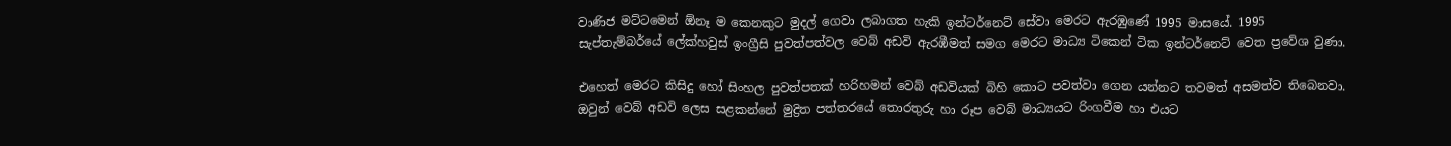වාණිජ මට්ටමෙන් ඕනෑ ම කෙනකුට මුදල් ගෙවා ලබාගත හැකි ඉන්ටර්නෙට් සේවා මෙරට ඇරඹුණේ 1995 මාසයේ. 1995 සැප්තැම්බර්යේ ලේක්හවුස් ඉංග්‍රීසි පුවත්පත්වල වෙබ් අඩවි ඇරඹීමත් සමග මෙරට මාධ්‍ය ටිකෙන් ටික ඉන්ටර්නෙට් වෙත ප්‍රවේශ වුණා.

එහෙත් මෙරට කිසිදු හෝ සිංහල පුවත්පතක් හරිහමන් වෙබ් අඩවියක් බිහි කොට පවත්වා ගෙන යන්නට තවමත් අසමත්ව තිබෙනවා. ඔවුන් වෙබ් අඩවි ලෙස සළකන්නේ මුද්‍රිත පත්තරයේ තොරතුරු හා රූප වෙබ් මාධ්‍යයට රිංගවීම හා එයට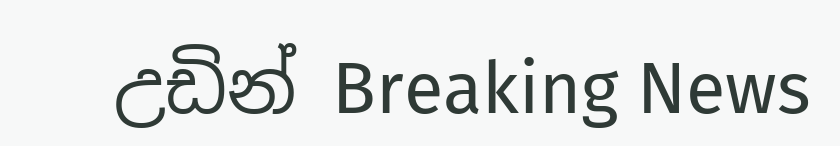උඩින් Breaking News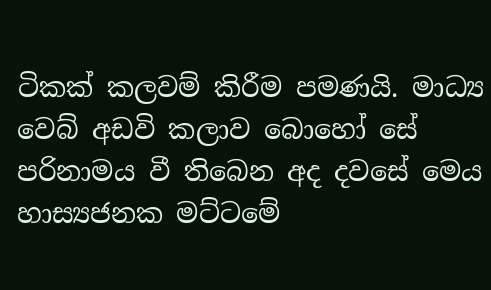ටිකක් කලවම් කිරීම පමණයි. මාධ්‍ය වෙබ් අඩවි කලාව බොහෝ සේ පරිනාමය වී තිබෙන අද දවසේ මෙය හාස්‍යජනක මට්ටමේ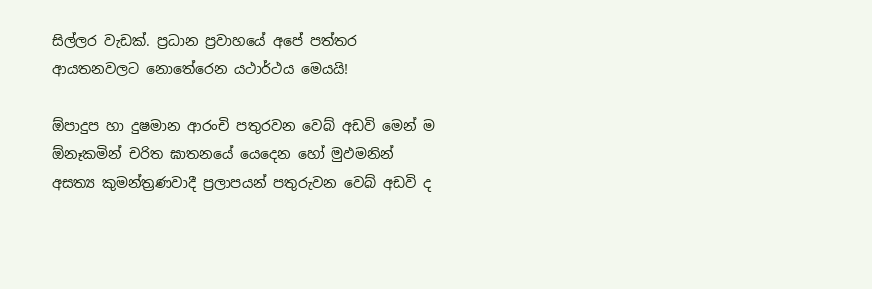සිල්ලර වැඩක්. ප්‍රධාන ප්‍රවාහයේ අපේ පත්තර ආයතනවලට නොතේරෙන යථාර්ථය මෙයයි!

ඕපාදුප හා දුෂමාන ආරංචි පතුරවන වෙබ් අඩවි මෙන් ම ඕනෑකමින් චරිත ඝාතනයේ යෙදෙන හෝ මුඵමනින් අසත්‍ය කුමන්ත්‍රණවාදී ප්‍රලාපයන් පතුරුවන වෙබ් අඩවි ද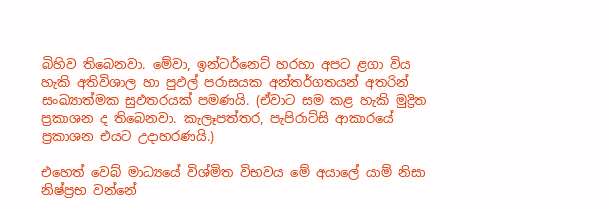බිහිව තිබෙනවා. මේවා, ඉන්ටර්නෙට් හරහා අපට ළගා විය හැකි අතිවිශාල හා පුඵල් පරාසයක අන්තර්ගතයන් අතරින් සංඛ්‍යාත්මක සුඵතරයක් පමණයි. (ඒවාට සම කළ හැකි මුද්‍රිත ප්‍රකාශන ද තිබෙනවා. කැලෑපත්තර, පැපිරාට්සි ආකාරයේ ප්‍රකාශන එයට උදාහරණයි.)

එහෙත් වෙබ් මාධ්‍යයේ විශ්මිත විභවය මේ අයාලේ යාම් නිසා නිෂ්ප්‍රභ වන්නේ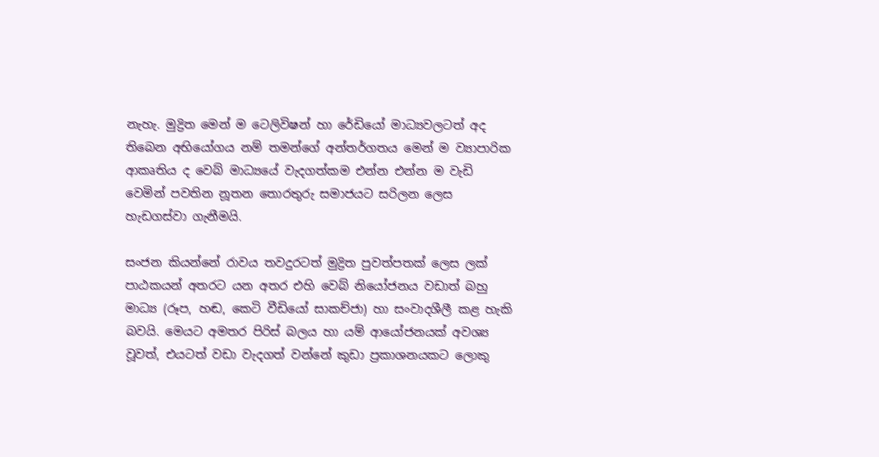නැහැ. මුද්‍රිත මෙන් ම ටෙලිවිෂන් හා රේඩියෝ මාධ්‍යවලටත් අද තිබෙන අභියෝගය නම් තමන්ගේ අන්තර්ගතය මෙන් ම ව්‍යාපාරික ආකෘතිය ද වෙබ් මාධ්‍යයේ වැදගත්කම එන්න එන්න ම වැඩි වෙමින් පවතින නූතන තොරතුරු සමාජයට සරිලන ලෙස හැඩගස්වා ගැනීමයි.

සංජන කියන්නේ රාවය තවදුරටත් මුද්‍රිත පුවත්පතක් ලෙස ලක් පාඨකයන් අතරට යන අතර එහි වෙබ් නියෝජනය වඩාත් බහු මාධ්‍ය (රූප, හඬ, කෙටි වීඩියෝ සාකච්ජා) හා සංවාදශීලී කළ හැකි බවයි. මෙයට අමතර පිරිස් බලය හා යම් ආයෝජනයක් අවශ්‍ය වූවත්, එයටත් වඩා වැදගත් වන්නේ කුඩා ප්‍රකාශනයකට ලොකු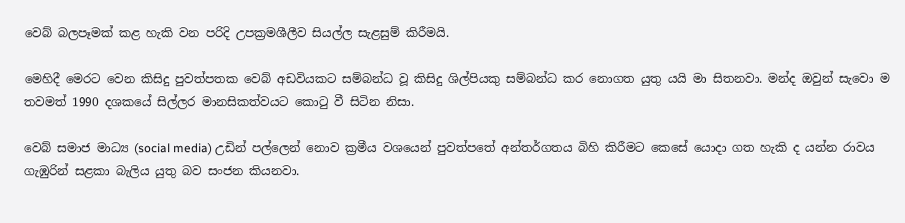වෙබ් බලපෑමක් කළ හැකි වන පරිදි උපක්‍රමශීලීව සියල්ල සැළසුම් කිරීමයි.

මෙහිදී මෙරට වෙන කිසිදු පුවත්පතක වෙබ් අඩවියකට සම්බන්ධ වූ කිසිදු ශිල්පියකු සම්බන්ධ කර නොගත යුතු යයි මා සිතනවා. මන්ද ඔවුන් සැවො ම තවමත් 1990 දශකයේ සිල්ලර මානසිකත්වයට කොටු වී සිටින නිසා.

වෙබ් සමාජ මාධ්‍ය (social media) උඩින් පල්ලෙන් නොව ක්‍රමීය වශයෙන් පුවත්පතේ අන්තර්ගතය බිහි කිරීමට කෙසේ යොදා ගත හැකි ද යන්න රාවය ගැඹුරින් සළකා බැලිය යුතු බව සංජන කියනවා.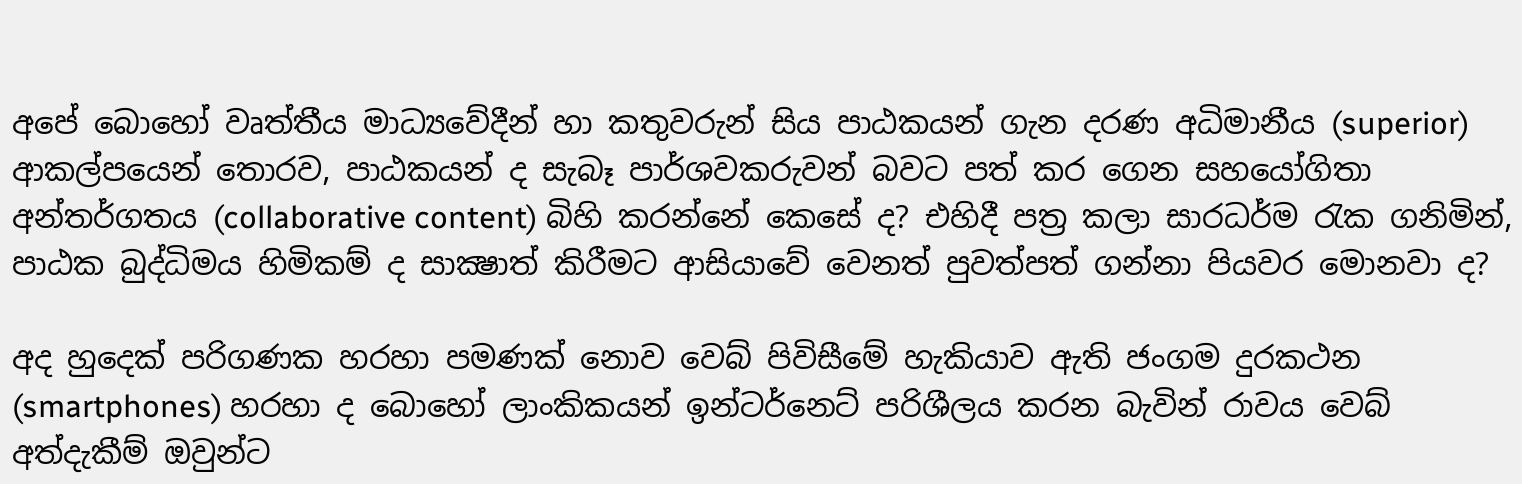අපේ බොහෝ වෘත්තීය මාධ්‍යවේදීන් හා කතුවරුන් සිය පාඨකයන් ගැන දරණ අධිමානීය (superior) ආකල්පයෙන් තොරව, පාඨකයන් ද සැබෑ පාර්ශවකරුවන් බවට පත් කර ගෙන සහයෝගිතා අන්තර්ගතය (collaborative content) බිහි කරන්නේ කෙසේ ද? එහිදී පත්‍ර කලා සාරධර්ම රැක ගනිමින්, පාඨක බුද්ධිමය හිමිකම් ද සාක්‍ෂාත් කිරීමට ආසියාවේ වෙනත් පුවත්පත් ගන්නා පියවර මොනවා ද?

අද හුදෙක් පරිගණක හරහා පමණක් නොව වෙබ් පිවිසීමේ හැකියාව ඇති ජංගම දුරකථන (smartphones) හරහා ද බොහෝ ලාංකිකයන් ඉන්ටර්නෙට් පරිශීලය කරන බැවින් රාවය වෙබ් අත්දැකීම් ඔවුන්ට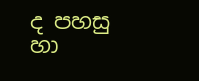ද පහසු හා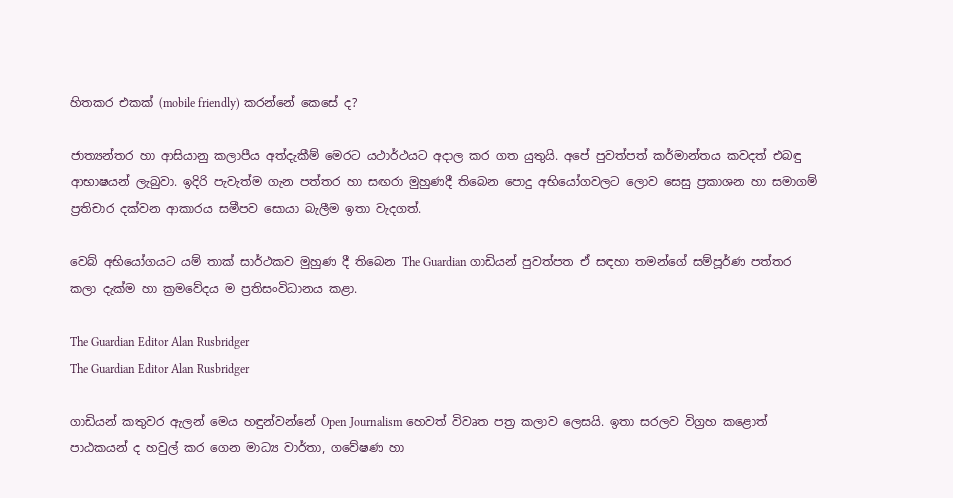හිතකර එකක් (mobile friendly) කරන්නේ කෙසේ ද?

ජාත්‍යන්තර හා ආසියානු කලාපීය අත්දැකීම් මෙරට යථාර්ථයට අදාල කර ගත යුතුයි. අපේ පුවත්පත් කර්මාන්තය කවදත් එබඳු ආභාෂයන් ලැබුවා. ඉදිරි පැවැත්ම ගැන පත්තර හා සඟරා මුහුණදී තිබෙන පොදු අභියෝගවලට ලොව සෙසු ප්‍රකාශන හා සමාගම් ප්‍රතිචාර දක්වන ආකාරය සමීපව සොයා බැලීම ඉතා වැදගත්.

වෙබ් අභියෝගයට යම් තාක් සාර්ථකව මුහුණ දී තිබෙන The Guardian ගාඩියන් පුවත්පත ඒ සඳහා තමන්ගේ සම්පූර්ණ පත්තර කලා දැක්ම හා ක්‍රමවේදය ම ප්‍රතිසංවිධානය කළා.

The Guardian Editor Alan Rusbridger
The Guardian Editor Alan Rusbridger

ගාඩියන් කතුවර ඇලන් මෙය හඳුන්වන්නේ Open Journalism හෙවත් විවෘත පත්‍ර කලාව ලෙසයි. ඉතා සරලව විග්‍රහ කළොත් පාඨකයන් ද හවුල් කර ගෙන මාධ්‍ය වාර්තා, ගවේෂණ හා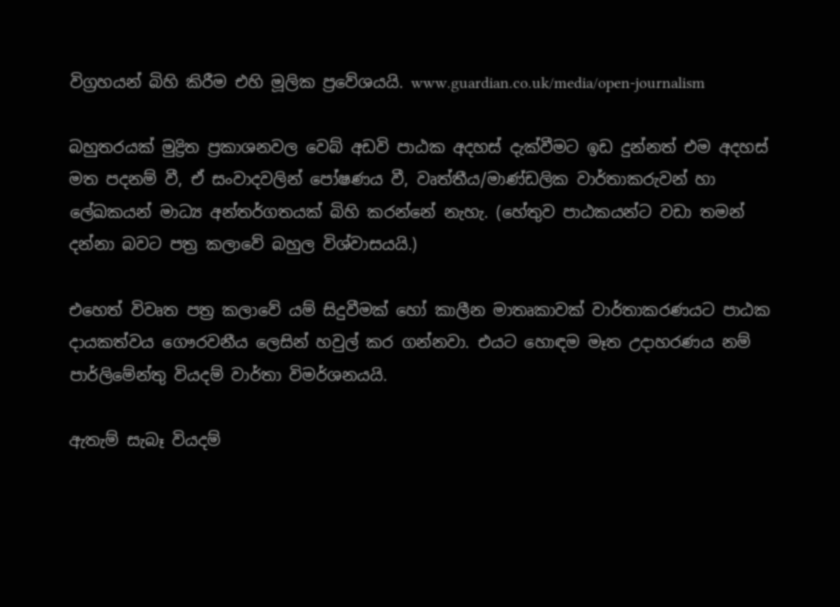විග්‍රහයන් බිහි කිරීම එහි මූලික ප්‍රවේශයයි. www.guardian.co.uk/media/open-journalism

බහුතරයක් මුද්‍රිත ප්‍රකාශනවල වෙබ් අඩවි පාඨක අදහස් දැක්වීමට ඉඩ දුන්නත් එම අදහස් මත පදනම් වී, ඒ සංවාදවලින් පෝෂණය වී, වෘත්තීය/මාණ්ඩලික වාර්තාකරුවන් හා ලේඛකයන් මාධ්‍ය අන්තර්ගතයක් බිහි කරන්නේ නැහැ. (හේතුව පාඨකයන්ට වඩා තමන් දන්නා බවට පත්‍ර කලාවේ බහුල විශ්වාසයයි.)

එහෙත් විවෘත පත්‍ර කලාවේ යම් සිදුවීමක් හෝ කාලීන මාතෘකාවක් වාර්තාකරණයට පාඨක දායකත්වය ගෞරවනීය ලෙසින් හවුල් කර ගන්නවා. එයට හොඳම මෑත උදාහරණය නම් පාර්ලිමේන්තු වියදම් වාර්තා විමර්ශනයයි.

ඇතැම් සැබෑ වියදම්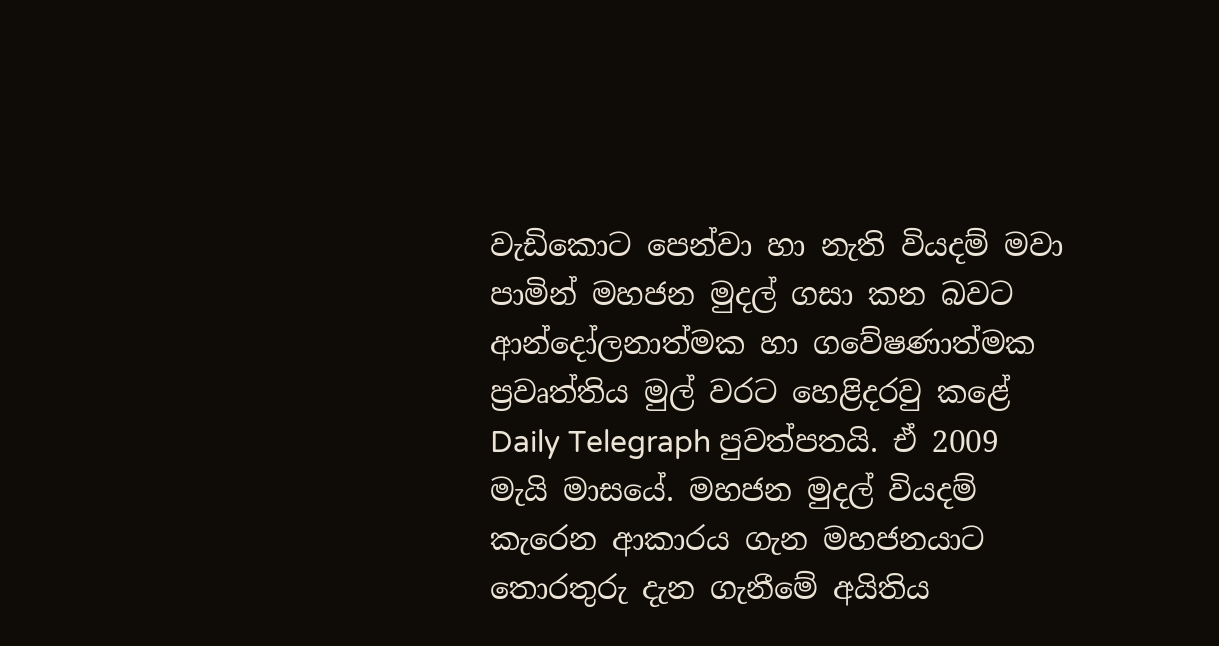වැඩිකොට පෙන්වා හා නැති වියදම් මවා පාමින් මහජන මුදල් ගසා කන බවට ආන්දෝලනාත්මක හා ගවේෂණාත්මක ප්‍රවෘත්තිය මුල් වරට හෙළිදරවු කළේ Daily Telegraph පුවත්පතයි. ඒ 2009 මැයි මාසයේ. මහජන මුදල් වියදම් කැරෙන ආකාරය ගැන මහජනයාට තොරතුරු දැන ගැනීමේ අයිතිය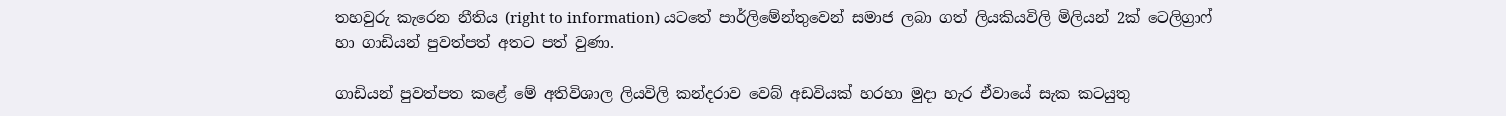තහවුරු කැරෙන නීතිය (right to information) යටතේ පාර්ලිමේන්තුවෙන් සමාජ ලබා ගත් ලියකියවිලි මිලියන් 2ක් ටෙලිග්‍රාෆ් හා ගාඩියන් පුවත්පත් අතට පත් වුණා.

ගාඩියන් පුවත්පත කළේ මේ අතිවිශාල ලියවිලි කන්දරාව වෙබ් අඩවියක් හරහා මුදා හැර ඒවායේ සැක කටයුතු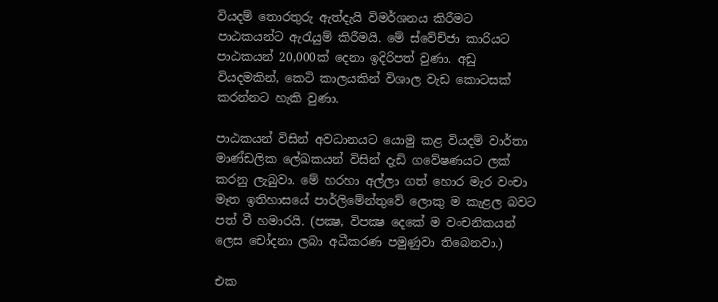වියදම් තොරතුරු ඇත්දැයි විමර්ශනය කිරීමට පාඨකයන්ට ඇරැයුම් කිරීමයි. මේ ස්වේච්ජා කාරියට පාඨකයන් 20,000ක් දෙනා ඉදිරිපත් වුණා. අඩු වියදමකින්, කෙටි කාලයකින් විශාල වැඩ කොටසක් කරන්නට හැකි වුණා.

පාඨකයන් විසින් අවධානයට යොමු කළ වියදම් වාර්තා මාණ්ඩලික ලේඛකයන් විසින් දැඩි ගවේෂණයට ලක් කරනු ලැබුවා. මේ හරහා අල්ලා ගත් හොර මැර වංචා මෑත ඉතිහාසයේ පාර්ලිමේන්තුවේ ලොකු ම කැළල බවට පත් වී හමාරයි. (පක්‍ෂ, විපක්‍ෂ දෙකේ ම වංචනිකයන් ලෙස චෝදනා ලබා අධීකරණ පමුණුවා තිබෙනවා.)

එක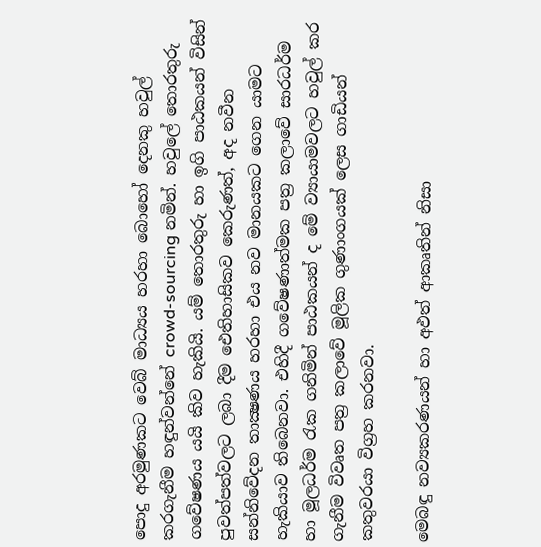පොදු අරමුණකට වෙබ් මාධ්‍යය හරහා බොහෝ දෙනකු හවුල් කරගැනීම හඳුන්වන්නේ crowd-sourcing නමින්. හවුලේ තොරතුරු ගවේෂණය යයි කිව හැකියි. යම් තොරතුරු හා ඉගි පාඨකයන් විසින් පුවත්පත්වලට ලබා දීම ඓතිහාසිකව කෙරුණත්, අද නවීන සන්නිවේදන තාක්‍ෂණය හරහා එය නව මානයකට ගෙන යාමට හැකියාව තිබෙනවා. එහිදී ගවේෂණාත්මක පත්‍ර කලාවේ සාරධර්ම හා මූලධර්ම රැක ගනිමින් පාඨකයන් ද මේ ව්‍යායාමවලට හවුල් කර ගැනීම විවෘත පත්‍ර කලාවේ මූලික ගුණාංගයක් ලෙස ගාඩියන් කතුවරයා විග්‍රහ කරනවා.

මෙබඳු නව්‍යකරණයන් හා අඵත් ආකෘතින් නිසා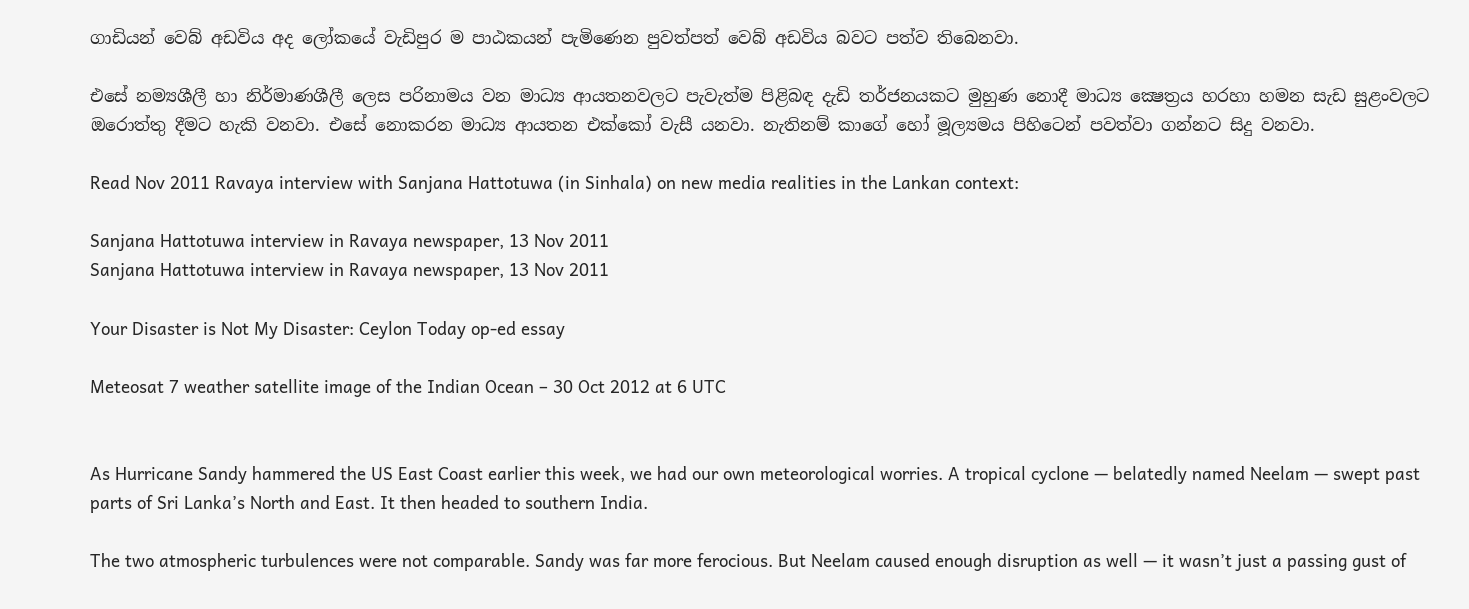ගාඩියන් වෙබ් අඩවිය අද ලෝකයේ වැඩිපුර ම පාඨකයන් පැමිණෙන පුවත්පත් වෙබ් අඩවිය බවට පත්ව තිබෙනවා.

එසේ නම්‍යශීලී හා නිර්මාණශීලී ලෙස පරිනාමය වන මාධ්‍ය ආයතනවලට පැවැත්ම පිළිබඳ දැඩි තර්ජනයකට මුහුණ නොදී මාධ්‍ය ක්‍ෂෙත්‍රය හරහා හමන සැඩ සුළංවලට ඔරොත්තු දීමට හැකි වනවා. එසේ නොකරන මාධ්‍ය ආයතන එක්කෝ වැසී යනවා. නැතිනම් කාගේ හෝ මූල්‍යමය පිහිටෙන් පවත්වා ගන්නට සිදු වනවා.

Read Nov 2011 Ravaya interview with Sanjana Hattotuwa (in Sinhala) on new media realities in the Lankan context:

Sanjana Hattotuwa interview in Ravaya newspaper, 13 Nov 2011
Sanjana Hattotuwa interview in Ravaya newspaper, 13 Nov 2011

Your Disaster is Not My Disaster: Ceylon Today op-ed essay

Meteosat 7 weather satellite image of the Indian Ocean – 30 Oct 2012 at 6 UTC


As Hurricane Sandy hammered the US East Coast earlier this week, we had our own meteorological worries. A tropical cyclone — belatedly named Neelam — swept past parts of Sri Lanka’s North and East. It then headed to southern India.

The two atmospheric turbulences were not comparable. Sandy was far more ferocious. But Neelam caused enough disruption as well — it wasn’t just a passing gust of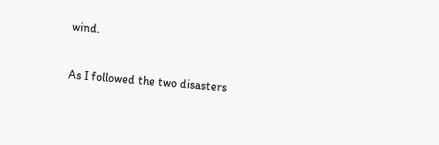wind.

As I followed the two disasters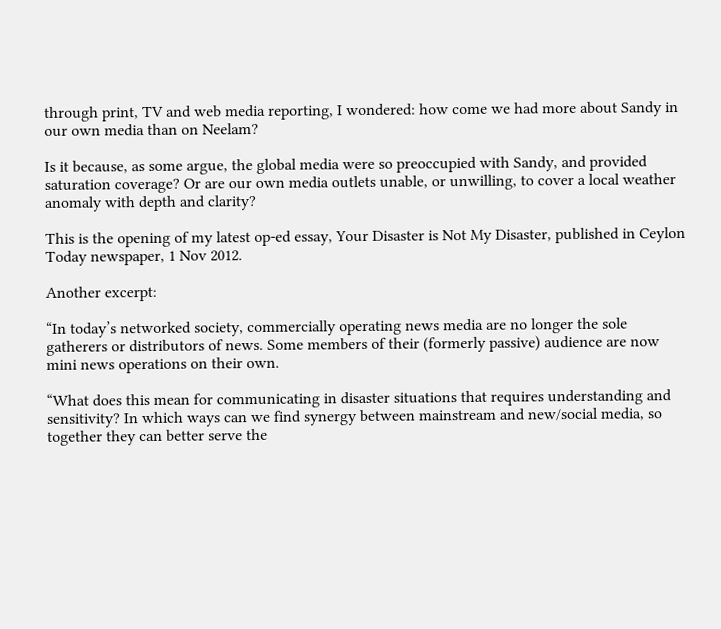through print, TV and web media reporting, I wondered: how come we had more about Sandy in our own media than on Neelam?

Is it because, as some argue, the global media were so preoccupied with Sandy, and provided saturation coverage? Or are our own media outlets unable, or unwilling, to cover a local weather anomaly with depth and clarity?

This is the opening of my latest op-ed essay, Your Disaster is Not My Disaster, published in Ceylon Today newspaper, 1 Nov 2012.

Another excerpt:

“In today’s networked society, commercially operating news media are no longer the sole gatherers or distributors of news. Some members of their (formerly passive) audience are now mini news operations on their own.

“What does this mean for communicating in disaster situations that requires understanding and sensitivity? In which ways can we find synergy between mainstream and new/social media, so together they can better serve the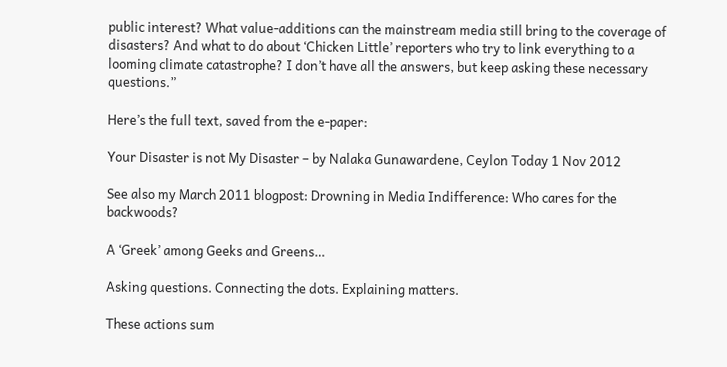public interest? What value-additions can the mainstream media still bring to the coverage of disasters? And what to do about ‘Chicken Little’ reporters who try to link everything to a looming climate catastrophe? I don’t have all the answers, but keep asking these necessary questions.”

Here’s the full text, saved from the e-paper:

Your Disaster is not My Disaster – by Nalaka Gunawardene, Ceylon Today 1 Nov 2012

See also my March 2011 blogpost: Drowning in Media Indifference: Who cares for the backwoods?

A ‘Greek’ among Geeks and Greens…

Asking questions. Connecting the dots. Explaining matters.

These actions sum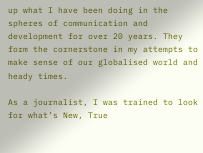up what I have been doing in the spheres of communication and development for over 20 years. They form the cornerstone in my attempts to make sense of our globalised world and heady times.

As a journalist, I was trained to look for what’s New, True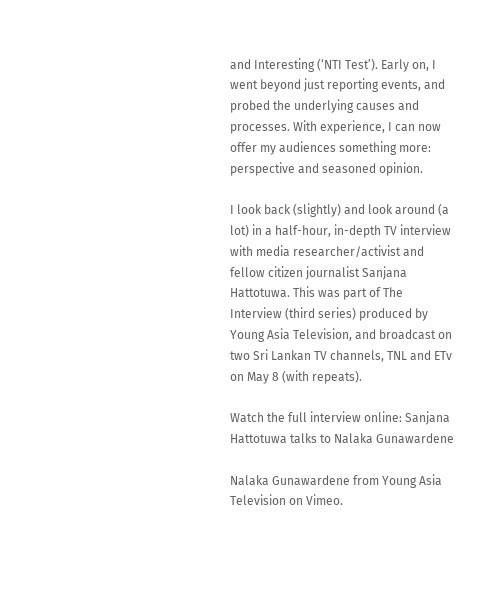and Interesting (‘NTI Test’). Early on, I went beyond just reporting events, and probed the underlying causes and processes. With experience, I can now offer my audiences something more: perspective and seasoned opinion.

I look back (slightly) and look around (a lot) in a half-hour, in-depth TV interview with media researcher/activist and fellow citizen journalist Sanjana Hattotuwa. This was part of The Interview (third series) produced by Young Asia Television, and broadcast on two Sri Lankan TV channels, TNL and ETv on May 8 (with repeats).

Watch the full interview online: Sanjana Hattotuwa talks to Nalaka Gunawardene

Nalaka Gunawardene from Young Asia Television on Vimeo.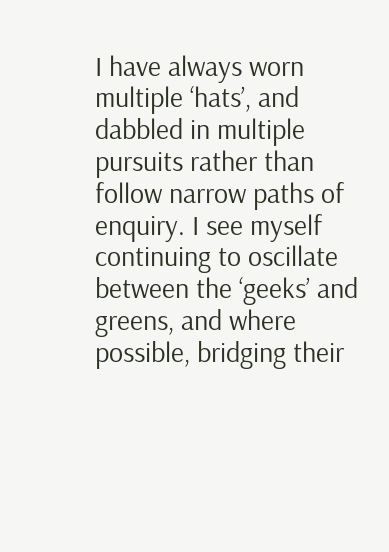I have always worn multiple ‘hats’, and dabbled in multiple pursuits rather than follow narrow paths of enquiry. I see myself continuing to oscillate between the ‘geeks’ and greens, and where possible, bridging their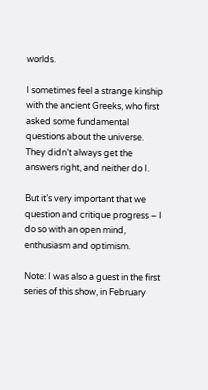worlds.

I sometimes feel a strange kinship with the ancient Greeks, who first asked some fundamental questions about the universe. They didn’t always get the answers right, and neither do I.

But it’s very important that we question and critique progress – I do so with an open mind, enthusiasm and optimism.

Note: I was also a guest in the first series of this show, in February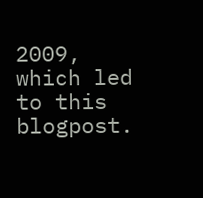2009, which led to this blogpost.